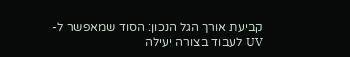קביעת אורך הגל הנכון: הסוד שמאפשר ל-UV לעבוד בצורה יעילה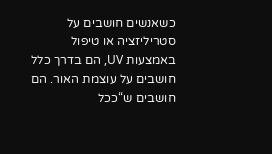כשאנשים חושבים על סטריליזציה או טיפול באמצעות UV, הם בדרך כלל חושבים על עוצמת האור. הם חושבים ש“ככל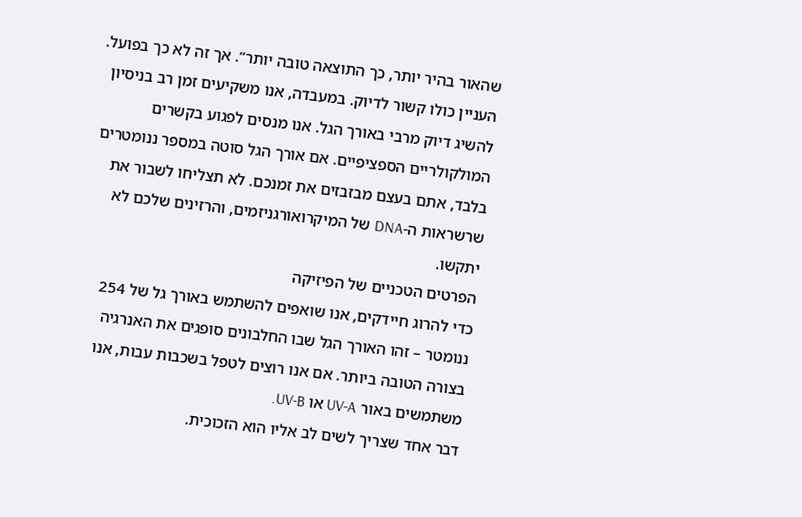שהאור בהיר יותר, כך התוצאה טובה יותר”. אך זה לא כך בפועל.
העניין כולו קשור לדיוק. במעבדה, אנו משקיעים זמן רב בניסיון להשיג דיוק מרבי באורך הגל. אנו מנסים לפגוע בקשרים המולקולריים הספציפיים. אם אורך הגל סוטה במספר ננומטרים בלבד, אתם בעצם מבזבזים את זמנכם. לא תצליחו לשבור את שרשראות ה-DNA של המיקרואורגניזמים, והרזינים שלכם לא יתקשו.
הפרטים הטכניים של הפיזיקה
כדי להרוג חיידקים, אנו שואפים להשתמש באורך גל של 254 ננומטר – זהו האורך הגל שבו החלבונים סופגים את האנרגיה בצורה הטובה ביותר. אם אנו רוצים לטפל בשכבות עבות, אנו משתמשים באור UV-A או UV-B.
דבר אחד שצריך לשים לב אליו הוא הזכוכית.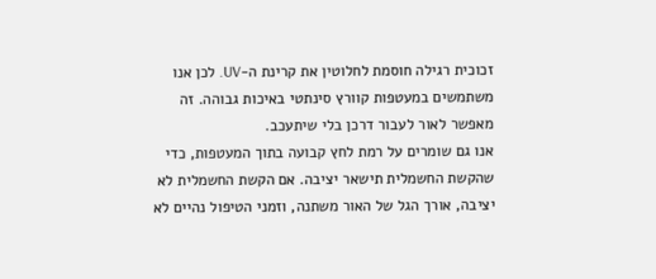זכוכית רגילה חוסמת לחלוטין את קרינת ה-UV. לכן אנו משתמשים במעטפות קוורץ סינתטי באיכות גבוהה. זה מאפשר לאור לעבור דרכן בלי שיתעכב.
אנו גם שומרים על רמת לחץ קבועה בתוך המעטפות, כדי שהקשת החשמלית תישאר יציבה. אם הקשת החשמלית לא יציבה, אורך הגל של האור משתנה, וזמני הטיפול נהיים לא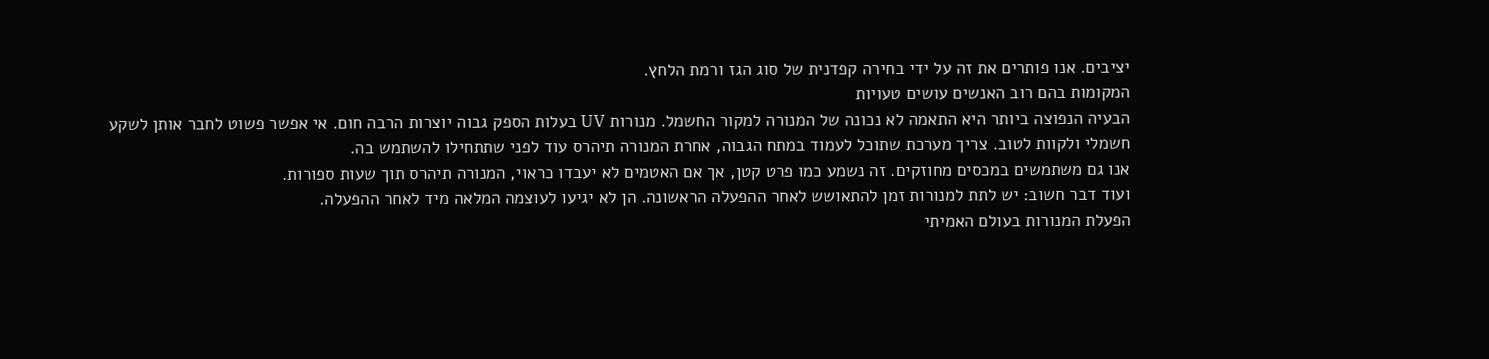יציבים. אנו פותרים את זה על ידי בחירה קפדנית של סוג הגז ורמת הלחץ.
המקומות בהם רוב האנשים עושים טעויות
הבעיה הנפוצה ביותר היא התאמה לא נכונה של המנורה למקור החשמל. מנורות UV בעלות הספק גבוה יוצרות הרבה חום. אי אפשר פשוט לחבר אותן לשקע חשמלי ולקוות לטוב. צריך מערכת שתוכל לעמוד במתח הגבוה, אחרת המנורה תיהרס עוד לפני שתתחילו להשתמש בה.
אנו גם משתמשים במכסים מחוזקים. זה נשמע כמו פרט קטן, אך אם האטמים לא יעבדו כראוי, המנורה תיהרס תוך שעות ספורות.
ועוד דבר חשוב: יש לתת למנורות זמן להתאושש לאחר ההפעלה הראשונה. הן לא יגיעו לעוצמה המלאה מיד לאחר ההפעלה.
הפעלת המנורות בעולם האמיתי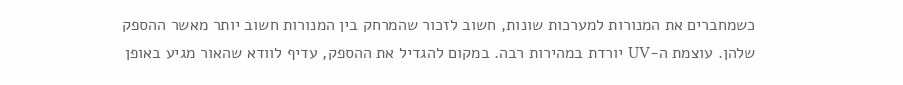כשמחברים את המנורות למערכות שונות, חשוב לזכור שהמרחק בין המנורות חשוב יותר מאשר ההספק שלהן. עוצמת ה-UV יורדת במהירות רבה. במקום להגדיל את ההספק, עדיף לוודא שהאור מגיע באופן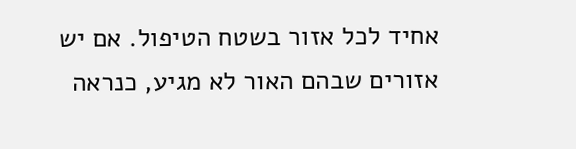אחיד לכל אזור בשטח הטיפול. אם יש אזורים שבהם האור לא מגיע, כנראה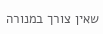שאין צורך במנורה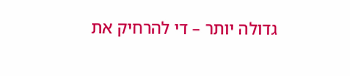גדולה יותר – די להרחיק את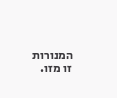המנורות זו מזו.